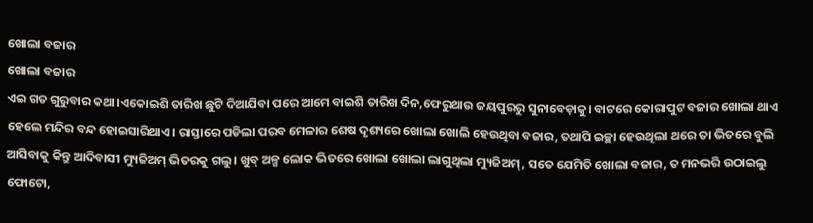ଖୋଲା ବଜାର
ଖୋଲା ବଜାର
ଏଇ ଗତ ଗୁରୁବାର କଥା।ଏକୋଇଶି ତାରିଖ ଛୁଟି ଦିଆଯିବା ପରେ ଆମେ ବାଇଶି ତାରିଖ ଦିନ,ଫେରୁଥାଉ ଜୟପୁରରୁ ସୁନାବେଡ଼ାକୁ। ବାଟରେ କୋରାପୁଟ ବଜାର ଖୋଲା ଥାଏ ହେଲେ ମନ୍ଦିର ବନ୍ଦ ହୋଇସାରିଥାଏ। ରାସ୍ତାରେ ପଡିଲା ପରବ ମେଳାର ଶେଷ ଦୃଶ୍ୟରେ ଖୋଲା ଖୋଲି ହେଉଥିବା ବଜାର, ତଥାପି ଇଚ୍ଛା ହେଉଥିଲା ଥରେ ତା ଭିତରେ ବୁଲି ଆସିବାକୁ କିନ୍ତୁ ଆଦିବାସୀ ମ୍ୟୁଜିଅମ୍ ଭିତରକୁ ଗଲୁ। ଖୁବ୍ ଅଳ୍ପ ଲୋକ ଭିତରେ ଖୋଲା ଖୋଲା ଲାଗୁଥିଲା ମ୍ୟୁଜିଅମ୍, ସତେ ଯେମିତି ଖୋଲା ବଜାର, ତ ମନଭରି ଉଠାଇଲୁ ଫୋଟୋ,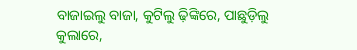ବାଜାଇଲୁ ବାଜା, କୁଟିଲୁ ଢ଼ିଙ୍କିରେ, ପାଛୁଡ଼ିଲୁ କୁଲାରେ,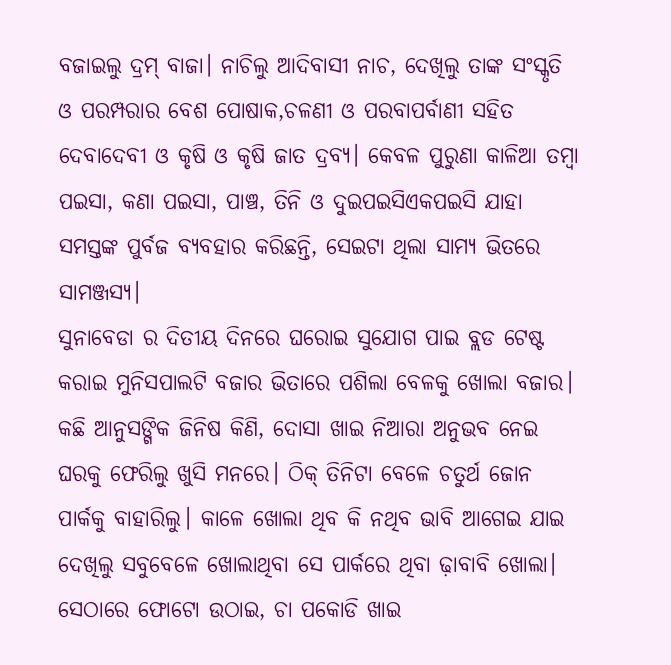ବଜାଇଲୁ ଦ୍ରମ୍ ବାଜା। ନାଚିଲୁ ଆଦିବାସୀ ନାଚ, ଦେଖିଲୁ ତାଙ୍କ ସଂସ୍କୃତି ଓ ପରମ୍ପରାର ବେଶ ପୋଷାକ,ଚଳଣୀ ଓ ପରବାପର୍ବାଣୀ ସହିତ ଦେବାଦେବୀ ଓ କୃଷି ଓ କୃଷି ଜାତ ଦ୍ରବ୍ଯ। କେବଳ ପୁରୁଣା କାଳିଆ ତମ୍ବା ପଇସା, କଣା ପଇସା, ପାଞ୍ଚ, ତିନି ଓ ଦୁଇପଇସିଏକପଇସି ଯାହା ସମସ୍ତଙ୍କ ପୁର୍ବଜ ବ୍ୟବହାର କରିଛନ୍ତି, ସେଇଟା ଥିଲା ସାମ୍ୟ ଭିତରେ ସାମଞ୍ଜସ୍ୟ।
ସୁନାବେଡା ର ଦିତୀୟ ଦିନରେ ଘରୋଇ ସୁଯୋଗ ପାଇ ବ୍ଲଡ ଟେଷ୍ଟ କରାଇ ମୁନିସପାଲଟି ବଜାର ଭିତାରେ ପଶିଲା ବେଳକୁ ଖୋଲା ବଜାର। କଛି ଆନୁସଙ୍ଗିକ ଜିନିଷ କିଣି, ଦୋସା ଖାଇ ନିଆରା ଅନୁଭବ ନେଇ ଘରକୁ ଫେରିଲୁ ଖୁସି ମନରେ। ଠିକ୍ ତିନିଟା ବେଳେ ଚତୁର୍ଥ ଜୋନ ପାର୍କକୁ ବାହାରିଲୁ। କାଳେ ଖୋଲା ଥିବ କି ନଥିବ ଭାବି ଆଗେଇ ଯାଇ ଦେଖିଲୁ ସବୁବେଳେ ଖୋଲାଥିବା ସେ ପାର୍କରେ ଥିବା ଢ଼ାବାବି ଖୋଲା। ସେଠାରେ ଫୋଟୋ ଉଠାଇ, ଚା ପକୋଡି ଖାଇ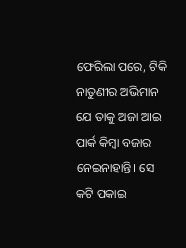ଫେରିଲା ପରେ, ଟିକି ନାତୁଣୀର ଅଭିମାନ ଯେ ତାକୁ ଅଜା ଆଇ ପାର୍କ କିମ୍ବା ବଜାର ନେଇନାହାନ୍ତି। ସେ କଟି ପକାଇ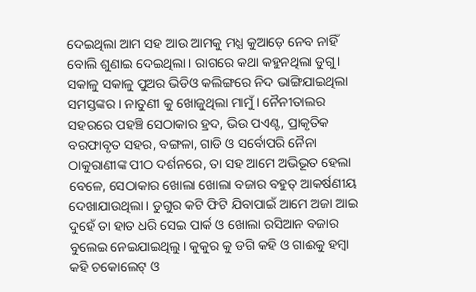ଦେଇଥିଲା ଆମ ସହ ଆଉ ଆମକୁ ମଧ୍ଯ କୁଆଡ଼େ ନେବ ନାହିଁ ବୋଲି ଶୁଣାଇ ଦେଇଥିଲା। ରାଗରେ କଥା କହୁନଥିଲା ଡୁଗୁ।
ସକାଳୁ ସକାଳୁ ପୁଅର ଭିଡିଓ କଲିଙ୍ଗରେ ନିଦ ଭାଙ୍ଗିଯାଇଥିଲା ସମସ୍ତଙ୍କର। ନାତୁଣୀ କୁ ଖୋଜୁଥିଲା ମାମୁଁ। ନୈନୀତାଲର ସହରରେ ପହଞ୍ଚି ସେଠାକାର ହ୍ରଦ, ଭିଉ ପଏଣ୍ଟ, ପ୍ରାକୃତିକ ବରଫାବୃତ ସହର, ବଙ୍ଗଳା, ଗାଡି ଓ ସର୍ବୋପରି ନୈନା ଠାକୁରାଣୀଙ୍କ ପୀଠ ଦର୍ଶନରେ, ତା ସହ ଆମେ ଅଭିଭୂତ ହେଲା ବେଳେ, ସେଠାକାର ଖୋଲା ଖୋଲା ବଜାର ବହୁତ୍ ଆକର୍ଷଣୀୟ ଦେଖାଯାଉଥିଲା। ଡୁଗୁର କଟି ଫିଟି ଯିବାପାଇଁ ଆମେ ଅଜା ଆଇ ଦୁହେଁ ତା ହାତ ଧରି ସେଇ ପାର୍କ ଓ ଖୋଲା ରସିଆନ ବଜାର ବୁଲେଇ ନେଇଯାଇଥିଲୁ। କୁକୁର କୁ ଡଗି କହି ଓ ଗାଈକୁ ହମ୍ବା କହି ଚକୋଲେଟ୍ ଓ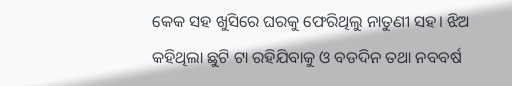କେକ ସହ ଖୁସିରେ ଘରକୁ ଫେରିଥିଲୁ ନାତୁଣୀ ସହ। ଝିଅ କହିଥିଲା ଛୁଟି ଟା ରହିଯିବାକୁ ଓ ବଡଦିନ ତଥା ନବବର୍ଷ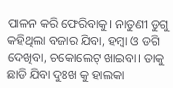ପାଳନ କରି ଫେରିବାକୁ। ନାତୁଣୀ ଡୁଗୁ କହିଥିଲା ବଜାର ଯିବା, ହମ୍ବା ଓ ଡଗି ଦେଖିବା, ଚକୋଲେଟ୍ ଖାଇବା। ତାକୁ ଛାଡି ଯିବା ଦୁଃଖ କୁ ହାଲକା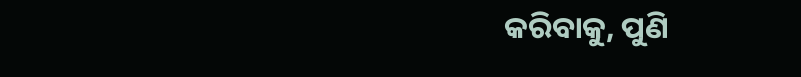କରିବାକୁ, ପୁଣି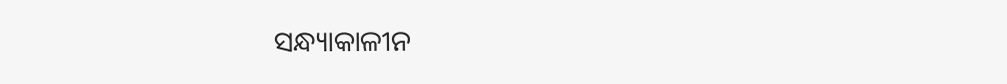ସନ୍ଧ୍ୟାକାଳୀନ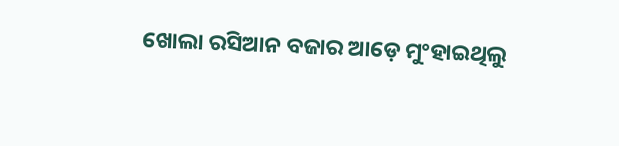ଖୋଲା ରସିଆନ ବଜାର ଆଡ଼େ ମୁଂହାଇଥିଲୁ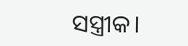ସସ୍ତ୍ରୀକ।